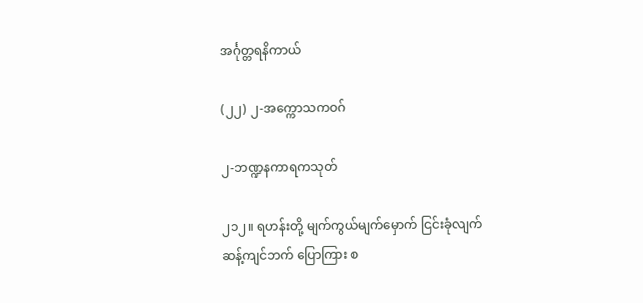အင်္ဂုတ္တရနိကာယ်

(၂၂) ၂-အက္ကောသကဝဂ်

၂-ဘဏ္ဍနကာရကသုတ်

၂၁၂။ ရဟန်းတို့ မျက်ကွယ်မျက်မှောက် ငြင်းခုံလျက် ဆန့်ကျင်ဘက် ပြောကြား စ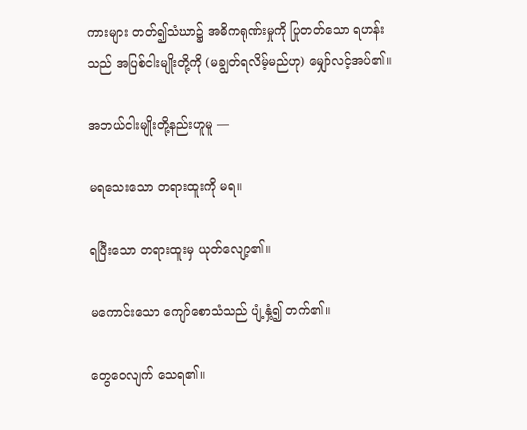ကားများ တတ်၍သံဃာ၌ အဓိကရုဏ်းမှုကို ပြုတတ်သော ရဟန်းသည် အပြစ်ငါးမျိုးတို့ကို (မချွတ်ရလိမ့်မည်ဟု) မျှော်လင့်အပ်၏။

အဘယ်ငါးမျိုးတို့နည်းဟူမူ —

မရသေးသော တရားထူးကို မရ။

ရပြီးသော တရားထူးမှ ယုတ်လျော့၏။

မကောင်းသော ကျော်စောသံသည် ပျံ့နှံ့၍ တက်၏။

တွေဝေလျက် သေရ၏။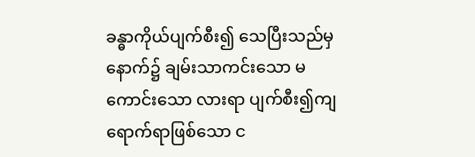ခန္ဓာကိုယ်ပျက်စီး၍ သေပြီးသည်မှ နောက်၌ ချမ်းသာကင်းသော မကောင်းသော လားရာ ပျက်စီး၍ကျရောက်ရာဖြစ်သော င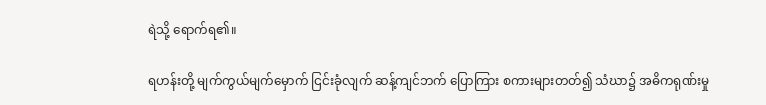ရဲသို့ ရောက်ရ၏။

ရဟန်းတို့ မျက်ကွယ်မျက်မှောက် ငြင်းခုံလျက် ဆန့်ကျင်ဘက် ပြောကြား စကားများတတ်၍ သံဃာ၌ အဓိကရုဏ်းမှု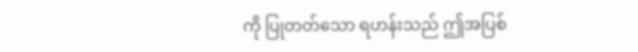ကို ပြုတတ်သော ရဟန်းသည် ဤအပြစ်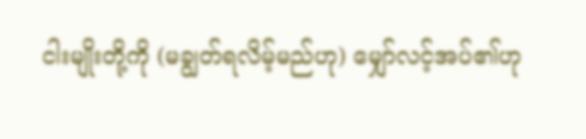ငါးမျိုးတို့ကို (မချွတ်ရလိမ့်မည်ဟု) မျှော်လင့်အပ်၏ဟု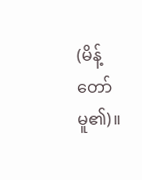(မိန့်တော်မူ၏)။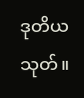ဒုတိယသုတ်။